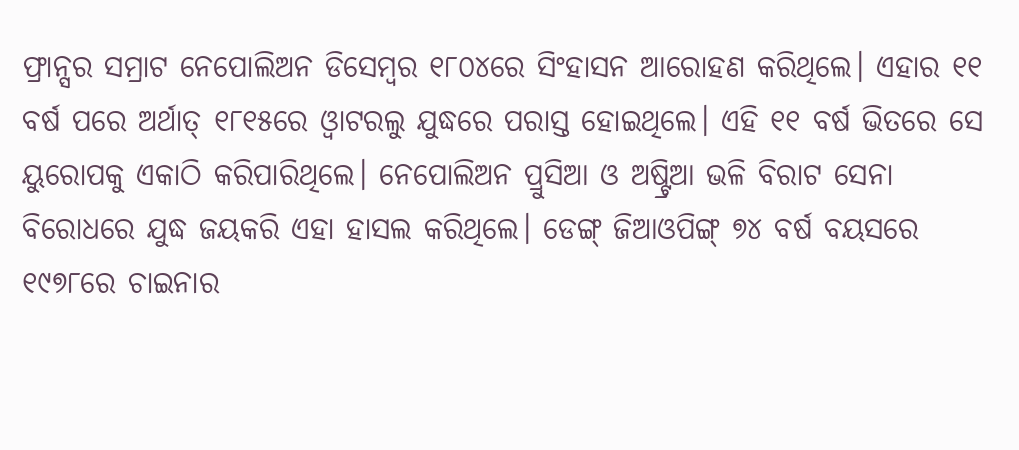ଫ୍ରାନ୍ସର ସମ୍ରାଟ ନେପୋଲିଅନ ଡିସେମ୍ବର ୧୮୦୪ରେ ସିଂହାସନ ଆରୋହଣ କରିଥିଲେ। ଏହାର ୧୧ ବର୍ଷ ପରେ ଅର୍ଥାତ୍ ୧୮୧୫ରେ ଓ୍ବାଟରଲୁ ଯୁଦ୍ଧରେ ପରାସ୍ତ ହୋଇଥିଲେ। ଏହି ୧୧ ବର୍ଷ ଭିତରେ ସେ ୟୁରୋପକୁ ଏକାଠି କରିପାରିଥିଲେ। ନେପୋଲିଅନ ପ୍ରୁସିଆ ଓ ଅଷ୍ଟ୍ରିଆ ଭଳି ବିରାଟ ସେନା ବିରୋଧରେ ଯୁଦ୍ଧ ଜୟକରି ଏହା ହାସଲ କରିଥିଲେ। ଡେଙ୍ଗ୍ ଜିଆଓପିଙ୍ଗ୍ ୭୪ ବର୍ଷ ବୟସରେ ୧୯୭୮ରେ ଚାଇନାର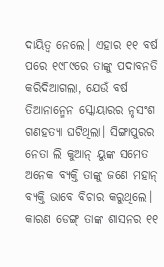ଦାୟିତ୍ୱ ନେଲେ। ଏହାର ୧୧ ବର୍ଷ ପରେ ୧୯୮୯ରେ ତାଙ୍କୁ ପଦାବନତି କରିଦିଆଗଲା, ଯେଉଁ ବର୍ଷ ତିଆନାନ୍ମେନ ସ୍କୋୟାରର ନୃସଂଶ ଗଣହତ୍ୟା ଘଟିଥିଲା। ସିଙ୍ଗାପୁରର ନେତା ଲି କୁଆନ୍ ୟୁଙ୍କ ସମେତ ଅନେକ ବ୍ୟକ୍ତି ତାଙ୍କୁ ଜଣେ ମହାନ୍ ବ୍ୟକ୍ତି ଭାବେ ବିଚାର କରୁଥିଲେ। କାରଣ ଡେଙ୍ଗ୍ ତାଙ୍କ ଶାସନର ୧୧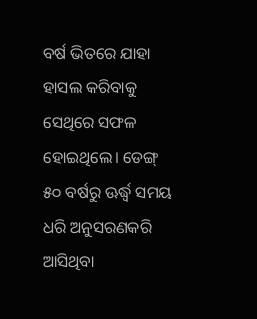ବର୍ଷ ଭିତରେ ଯାହା ହାସଲ କରିବାକୁ ସେଥିରେ ସଫଳ ହୋଇଥିଲେ। ଡେଙ୍ଗ୍ ୫୦ ବର୍ଷରୁ ଊର୍ଦ୍ଧ୍ୱ ସମୟ ଧରି ଅନୁସରଣକରି ଆସିଥିବା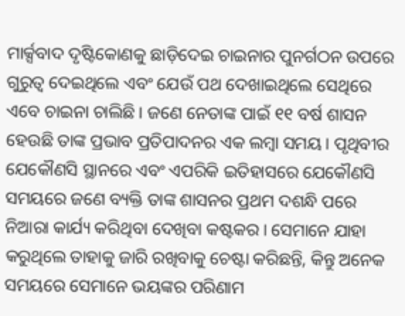ମାର୍କ୍ସବାଦ ଦୃଷ୍ଟିକୋଣକୁ ଛାଡ଼ିଦେଇ ଚାଇନାର ପୁନର୍ଗଠନ ଉପରେ ଗୁରୁତ୍ୱ ଦେଇଥିଲେ ଏବଂ ଯେଉଁ ପଥ ଦେଖାଇଥିଲେ ସେଥିରେ ଏବେ ଚାଇନା ଚାଲିଛି। ଜଣେ ନେତାଙ୍କ ପାଇଁ ୧୧ ବର୍ଷ ଶାସନ ହେଉଛି ତାଙ୍କ ପ୍ରଭାବ ପ୍ରତିପାଦନର ଏକ ଲମ୍ବା ସମୟ। ପୃଥିବୀର ଯେକୌଣସି ସ୍ଥାନରେ ଏବଂ ଏପରିକି ଇତିହାସରେ ଯେକୌଣସି ସମୟରେ ଜଣେ ବ୍ୟକ୍ତି ତାଙ୍କ ଶାସନର ପ୍ରଥମ ଦଶନ୍ଧି ପରେ ନିଆରା କାର୍ଯ୍ୟ କରିଥିବା ଦେଖିବା କଷ୍ଟକର। ସେମାନେ ଯାହା କରୁଥିଲେ ତାହାକୁ ଜାରି ରଖିବାକୁ ଚେଷ୍ଟା କରିଛନ୍ତି, କିନ୍ତୁ ଅନେକ ସମୟରେ ସେମାନେ ଭୟଙ୍କର ପରିଣାମ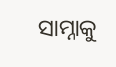ସାମ୍ନାକୁ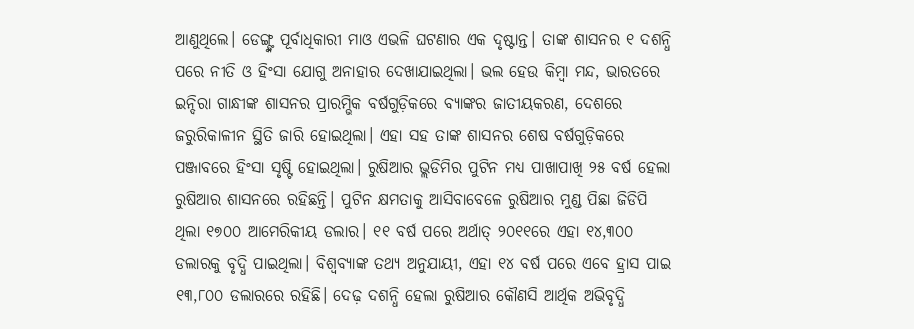ଆଣୁଥିଲେ। ଡେଙ୍ଗ୍ଙ୍କ ପୂର୍ବାଧିକାରୀ ମାଓ ଏଭଳି ଘଟଣାର ଏକ ଦୃଷ୍ଟାନ୍ତ। ତାଙ୍କ ଶାସନର ୧ ଦଶନ୍ଧି ପରେ ନୀତି ଓ ହିଂସା ଯୋଗୁ ଅନାହାର ଦେଖାଯାଇଥିଲା। ଭଲ ହେଉ କିମ୍ବା ମନ୍ଦ, ଭାରତରେ ଇନ୍ଦିରା ଗାନ୍ଧୀଙ୍କ ଶାସନର ପ୍ରାରମ୍ଭିକ ବର୍ଷଗୁଡ଼ିକରେ ବ୍ୟାଙ୍କର ଜାତୀୟକରଣ, ଦେଶରେ ଜରୁରିକାଳୀନ ସ୍ଥିତି ଜାରି ହୋଇଥିଲା। ଏହା ସହ ତାଙ୍କ ଶାସନର ଶେଷ ବର୍ଷଗୁଡ଼ିକରେ ପଞ୍ଜାବରେ ହିଂସା ସୃଷ୍ଟି ହୋଇଥିଲା। ରୁଷିଆର ଭ୍ଲଡିମିର ପୁଟିନ ମଧ୍ୟ ପାଖାପାଖି ୨୫ ବର୍ଷ ହେଲା ରୁଷିଆର ଶାସନରେ ରହିଛନ୍ତି। ପୁଟିନ କ୍ଷମତାକୁ ଆସିବାବେଳେ ରୁଷିଆର ମୁଣ୍ଡ ପିଛା ଜିଡିପି ଥିଲା ୧୭୦୦ ଆମେରିକୀୟ ଡଲାର। ୧୧ ବର୍ଷ ପରେ ଅର୍ଥାତ୍ ୨୦୧୧ରେ ଏହା ୧୪,୩୦୦ ଡଲାରକୁ ବୃଦ୍ଧି ପାଇଥିଲା। ବିଶ୍ୱବ୍ୟାଙ୍କ ତଥ୍ୟ ଅନୁଯାୟୀ, ଏହା ୧୪ ବର୍ଷ ପରେ ଏବେ ହ୍ରାସ ପାଇ ୧୩,୮୦୦ ଡଲାରରେ ରହିଛି। ଦେଢ଼ ଦଶନ୍ଧି ହେଲା ରୁଷିଆର କୌଣସି ଆର୍ଥିକ ଅଭିବୃଦ୍ଧି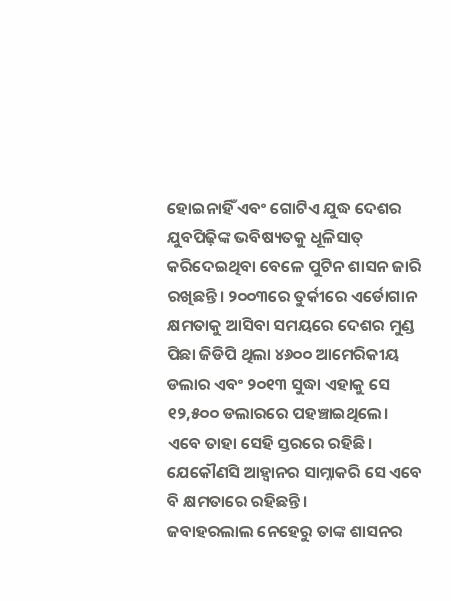ହୋଇନାହିଁ ଏବଂ ଗୋଟିଏ ଯୁଦ୍ଧ ଦେଶର ଯୁବପିଢ଼ିଙ୍କ ଭବିଷ୍ୟତକୁ ଧୂଳିସାତ୍ କରିଦେଇଥିବା ବେଳେ ପୁଟିନ ଶାସନ ଜାରି ରଖିଛନ୍ତି। ୨୦୦୩ରେ ତୁର୍କୀରେ ଏର୍ଡୋଗାନ କ୍ଷମତାକୁ ଆସିବା ସମୟରେ ଦେଶର ମୁଣ୍ଡ ପିଛା ଜିଡିପି ଥିଲା ୪୬୦୦ ଆମେରିକୀୟ ଡଲାର ଏବଂ ୨୦୧୩ ସୁଦ୍ଧା ଏହାକୁ ସେ ୧୨,୫୦୦ ଡଲାରରେ ପହଞ୍ଚାଇଥିଲେ। ଏବେ ତାହା ସେହି ସ୍ତରରେ ରହିଛି। ଯେକୌଣସି ଆହ୍ବାନର ସାମ୍ନାକରି ସେ ଏବେ ବି କ୍ଷମତାରେ ରହିଛନ୍ତି।
ଜବାହରଲାଲ ନେହେରୁ ତାଙ୍କ ଶାସନର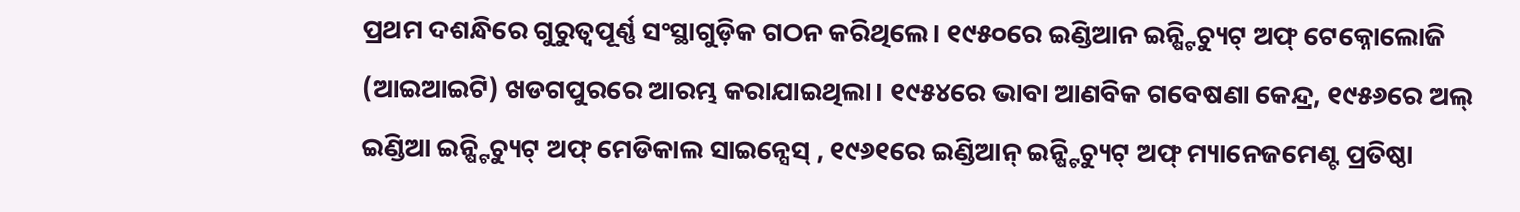ପ୍ରଥମ ଦଶନ୍ଧିରେ ଗୁରୁତ୍ୱପୂର୍ଣ୍ଣ ସଂସ୍ଥାଗୁଡ଼ିକ ଗଠନ କରିଥିଲେ। ୧୯୫୦ରେ ଇଣ୍ଡିଆନ ଇନ୍ଷ୍ଟିଚ୍ୟୁଟ୍ ଅଫ୍ ଟେକ୍ନୋଲୋଜି (ଆଇଆଇଟି) ଖଡଗପୁରରେ ଆରମ୍ଭ କରାଯାଇଥିଲା। ୧୯୫୪ରେ ଭାବା ଆଣବିକ ଗବେଷଣା କେନ୍ଦ୍ର, ୧୯୫୬ରେ ଅଲ୍ ଇଣ୍ଡିଆ ଇନ୍ଷ୍ଟିଚ୍ୟୁଟ୍ ଅଫ୍ ମେଡିକାଲ ସାଇନ୍ସେସ୍ , ୧୯୬୧ରେ ଇଣ୍ଡିଆନ୍ ଇନ୍ଷ୍ଟିଚ୍ୟୁଟ୍ ଅଫ୍ ମ୍ୟାନେଜମେଣ୍ଟ ପ୍ରତିଷ୍ଠା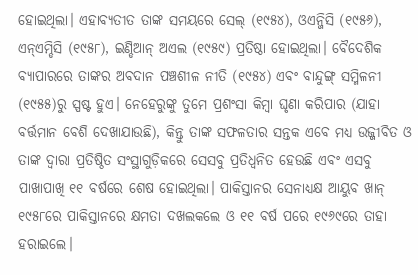ହୋଇଥିଲା। ଏହାବ୍ୟତୀତ ତାଙ୍କ ସମୟରେ ସେଲ୍ (୧୯୫୪), ଓଏନ୍ଜିସି (୧୯୫୬), ଏନ୍ଏମ୍ଡିସି (୧୯୫୮), ଇଣ୍ଡିଆନ୍ ଅଏଲ (୧୯୫୯) ପ୍ରତିଷ୍ଠା ହୋଇଥିଲା। ବୈଦେଶିକ ବ୍ୟାପାରରେ ତାଙ୍କର ଅବଦାନ ପଞ୍ଚଶୀଳ ନୀତି (୧୯୫୪) ଏବଂ ବାନ୍ଦୁଙ୍ଗ୍ ସମ୍ମିଳନୀ (୧୯୫୫)ରୁ ସ୍ପଷ୍ଟ ହୁଏ। ନେହେରୁଙ୍କୁ ତୁମେ ପ୍ରଶଂସା କିମ୍ବା ଘୃଣା କରିପାର (ଯାହା ବର୍ତ୍ତମାନ ବେଶି ଦେଖାଯାଉଛି), କିନ୍ତୁ ତାଙ୍କ ସଫଳତାର ସନ୍ତକ ଏବେ ମଧ୍ୟ ଉଜ୍ଜୀବିତ ଓ ତାଙ୍କ ଦ୍ୱାରା ପ୍ରତିଷ୍ଠିତ ସଂସ୍ଥାଗୁଡ଼ିକରେ ସେସବୁ ପ୍ରତିଧ୍ୱନିତ ହେଉଛି ଏବଂ ଏସବୁ ପାଖାପାଖି ୧୧ ବର୍ଷରେ ଶେଷ ହୋଇଥିଲା। ପାକିସ୍ତାନର ସେନାଧ୍ୟକ୍ଷ ଆୟୁବ ଖାନ୍ ୧୯୫୮ରେ ପାକିସ୍ତାନରେ କ୍ଷମତା ଦଖଲକଲେ ଓ ୧୧ ବର୍ଷ ପରେ ୧୯୬୯ରେ ତାହା ହରାଇଲେ।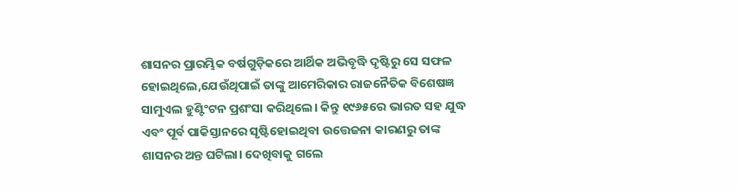ଶାସନର ପ୍ରାରମ୍ଭିକ ବର୍ଷଗୁଡ଼ିକରେ ଆର୍ଥିକ ଅଭିବୃଦ୍ଧି ଦୃଷ୍ଟିରୁ ସେ ସଫଳ ହୋଇଥିଲେ,ଯେଉଁଥିପାଇଁ ତାଙ୍କୁ ଆମେରିକାର ରାଜନୈତିକ ବିଶେଷଜ୍ଞ ସାମୁଏଲ ହୁଣ୍ଟିଂଟନ ପ୍ରଶଂସା କରିଥିଲେ। କିନ୍ତୁ ୧୯୬୫ରେ ଭାରତ ସହ ଯୁଦ୍ଧ ଏବଂ ପୂର୍ବ ପାକିସ୍ତାନରେ ସୃଷ୍ଟିହୋଇଥିବା ଉତ୍ତେଜନା କାରଣରୁ ତାଙ୍କ ଶାସନର ଅନ୍ତ ଘଟିଲା। ଦେଖିବାକୁ ଗଲେ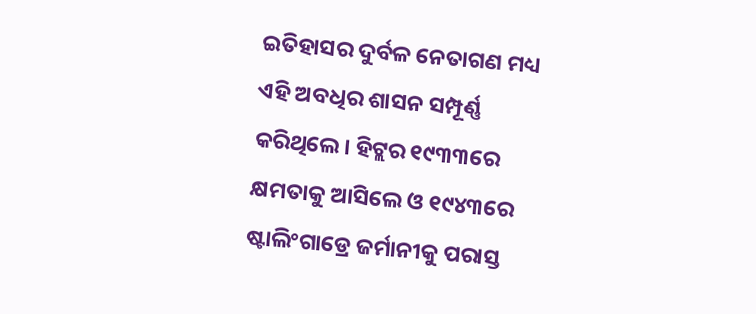ଇତିହାସର ଦୁର୍ବଳ ନେତାଗଣ ମଧ୍ୟ ଏହି ଅବଧିର ଶାସନ ସମ୍ପୂର୍ଣ୍ଣ କରିଥିଲେ। ହିଟ୍ଲର ୧୯୩୩ରେ କ୍ଷମତାକୁ ଆସିଲେ ଓ ୧୯୪୩ରେ ଷ୍ଟାଲିଂଗାଡ୍ରେ ଜର୍ମାନୀକୁ ପରାସ୍ତ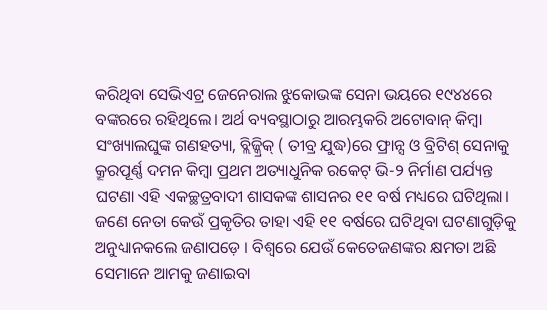କରିଥିବା ସେଭିଏଟ୍ର ଜେନେରାଲ ଝୁକୋଭଙ୍କ ସେନା ଭୟରେ ୧୯୪୪ରେ ବଙ୍କରରେ ରହିଥିଲେ। ଅର୍ଥ ବ୍ୟବସ୍ଥାଠାରୁ ଆରମ୍ଭକରି ଅଟୋବାନ୍ କିମ୍ବା ସଂଖ୍ୟାଲଘୁଙ୍କ ଗଣହତ୍ୟା, ବ୍ଲିଜ୍କ୍ରିକ୍ ( ତୀବ୍ର ଯୁଦ୍ଧ)ରେ ଫ୍ରାନ୍ସ ଓ ବ୍ରିଟିଶ୍ ସେନାକୁ କ୍ରୂରପୂର୍ଣ୍ଣ ଦମନ କିମ୍ବା ପ୍ରଥମ ଅତ୍ୟାଧୁନିକ ରକେଟ୍ ଭି-୨ ନିର୍ମାଣ ପର୍ଯ୍ୟନ୍ତ ଘଟଣା ଏହି ଏକଚ୍ଛତ୍ରବାଦୀ ଶାସକଙ୍କ ଶାସନର ୧୧ ବର୍ଷ ମଧ୍ୟରେ ଘଟିଥିଲା।
ଜଣେ ନେତା କେଉଁ ପ୍ରକୃତିର ତାହା ଏହି ୧୧ ବର୍ଷରେ ଘଟିଥିବା ଘଟଣାଗୁଡ଼ିକୁ ଅନୁଧ୍ୟାନକଲେ ଜଣାପଡ଼େ । ବିଶ୍ୱରେ ଯେଉଁ କେତେଜଣଙ୍କର କ୍ଷମତା ଅଛି ସେମାନେ ଆମକୁ ଜଣାଇବା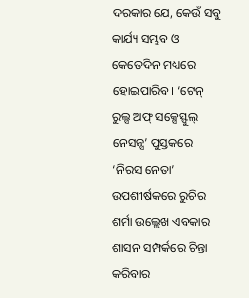ଦରକାର ଯେ, କେଉଁ ସବୁ କାର୍ଯ୍ୟ ସମ୍ଭବ ଓ କେତେଦିନ ମଧ୍ୟରେ ହୋଇପାରିବ। ‘ଟେନ୍ ରୁଲ୍ସ ଅଫ୍ ସକ୍ସେସ୍ଫୁଲ୍ ନେସନ୍ସ’ ପୁସ୍ତକରେ ‘ନିରସ ନେତା’ ଉପଶୀର୍ଷକରେ ରୁଚିର ଶର୍ମା ଉଲ୍ଲେଖ ଏବକାର ଶାସନ ସମ୍ପର୍କରେ ଚିନ୍ତା କରିବାର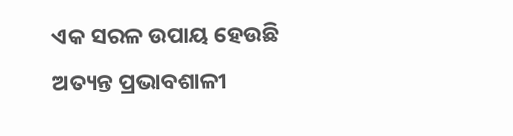ଏକ ସରଳ ଉପାୟ ହେଉଛି ଅତ୍ୟନ୍ତ ପ୍ରଭାବଶାଳୀ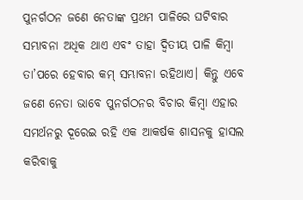ପୁନର୍ଗଠନ ଜଣେ ନେତାଙ୍କ ପ୍ରଥମ ପାଳିରେ ଘଟିବାର ସମ୍ଭାବନା ଅଧିକ ଥାଏ ଏବଂ ତାହା ଦ୍ୱିତୀୟ ପାଳି କିମ୍ବା ତା’ପରେ ହେବାର କମ୍ ସମ୍ଭାବନା ରହିଥାଏ। କିନ୍ତୁ ଏବେ ଜଣେ ନେତା ଭାବେ ପୁନର୍ଗଠନର ବିଚାର କିମ୍ବା ଏହାର ସମର୍ଥନରୁ ଦୂରେଇ ରହି ଏକ ଆକର୍ଷକ ଶାସନକୁ ହାସଲ କରିବାକୁ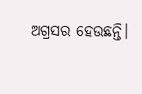ଅଗ୍ରସର ହେଉଛନ୍ତି।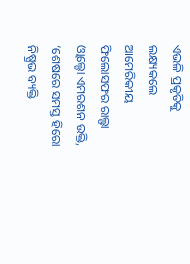ଏଭଳି ପ୍ରକୃତିକୁ ଲକ୍ଷ୍ୟକଲେ ଆମେରିକୀୟ ଫିଲୋସଫର ରାଲ୍ଫା ଓ୍ବାଲ୍ଡୋ ଏମରଶନ ଉକ୍ତି, ‘ଶେଷରେ ସମସ୍ତ ହିରୋ ନିଷ୍ପ୍ରଭ ବ୍ୟକ୍ତି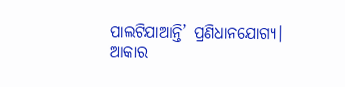ପାଲଟିଯାଆନ୍ତି’ ପ୍ରଣିଧାନଯୋଗ୍ୟ।
ଆକାର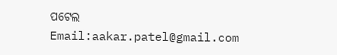ପଟେଲ
Email:aakar.patel@gmail.com